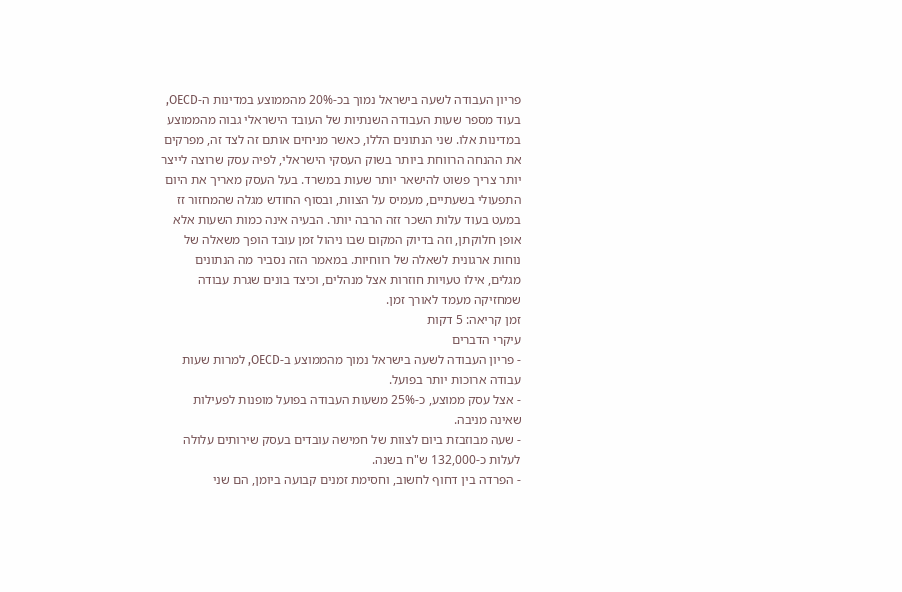פריון העבודה לשעה בישראל נמוך בכ-20% מהממוצע במדינות ה-OECD, בעוד מספר שעות העבודה השנתיות של העובד הישראלי גבוה מהממוצע במדינות אלו. שני הנתונים הללו, כאשר מניחים אותם זה לצד זה, מפרקים את ההנחה הרווחת ביותר בשוק העסקי הישראלי, לפיה עסק שרוצה לייצר יותר צריך פשוט להישאר יותר שעות במשרד. בעל העסק מאריך את היום התפעולי בשעתיים, מעמיס על הצוות, ובסוף החודש מגלה שהמחזור זז במעט בעוד עלות השכר זזה הרבה יותר. הבעיה אינה כמות השעות אלא אופן חלוקתן, וזה בדיוק המקום שבו ניהול זמן עובד הופך משאלה של נוחות ארגונית לשאלה של רווחיות. במאמר הזה נסביר מה הנתונים מגלים, אילו טעויות חוזרות אצל מנהלים, וכיצד בונים שגרת עבודה שמחזיקה מעמד לאורך זמן.
זמן קריאה: 5 דקות
עיקרי הדברים
- פריון העבודה לשעה בישראל נמוך מהממוצע ב-OECD, למרות שעות עבודה ארוכות יותר בפועל.
- אצל עסק ממוצע, כ-25% משעות העבודה בפועל מופנות לפעילות שאינה מניבה.
- שעה מבוזבזת ביום לצוות של חמישה עובדים בעסק שירותים עלולה לעלות כ-132,000 ש"ח בשנה.
- הפרדה בין דחוף לחשוב, וחסימת זמנים קבועה ביומן, הם שני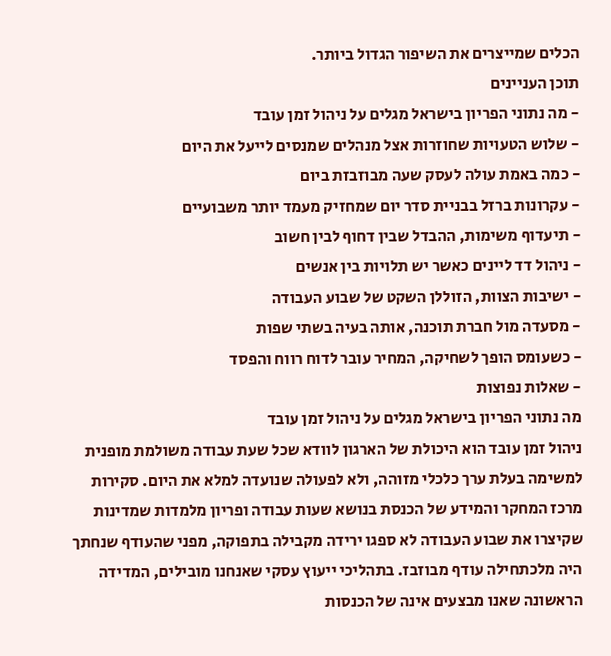הכלים שמייצרים את השיפור הגדול ביותר.
תוכן העניינים
- מה נתוני הפריון בישראל מגלים על ניהול זמן עובד
- שלוש הטעויות שחוזרות אצל מנהלים שמנסים לייעל את היום
- כמה באמת עולה לעסק שעה מבוזבזת ביום
- עקרונות ברזל בבניית סדר יום שמחזיק מעמד יותר משבועיים
- תיעדוף משימות, ההבדל שבין דחוף לבין חשוב
- ניהול דד ליינים כאשר יש תלויות בין אנשים
- ישיבות הצוות, הזוללן השקט של שבוע העבודה
- מסעדה מול חברת תוכנה, אותה בעיה בשתי שפות
- כשעומס הופך לשחיקה, המחיר עובר לדוח רווח והפסד
- שאלות נפוצות
מה נתוני הפריון בישראל מגלים על ניהול זמן עובד
ניהול זמן עובד הוא היכולת של הארגון לוודא שכל שעת עבודה משולמת מופנית למשימה בעלת ערך כלכלי מזוהה, ולא לפעולה שנועדה למלא את היום. סקירות מרכז המחקר והמידע של הכנסת בנושא שעות עבודה ופריון מלמדות שמדינות שקיצרו את שבוע העבודה לא ספגו ירידה מקבילה בתפוקה, מפני שהעודף שנחתך היה מלכתחילה עודף מבוזבז. בתהליכי ייעוץ עסקי שאנחנו מובילים, המדידה הראשונה שאנו מבצעים אינה של הכנסות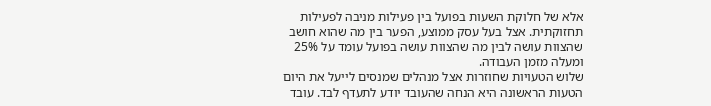אלא של חלוקת השעות בפועל בין פעילות מניבה לפעילות תחזוקתית. אצל בעל עסק ממוצע, הפער בין מה שהוא חושב שהצוות עושה לבין מה שהצוות עושה בפועל עומד על 25% ומעלה מזמן העבודה.
שלוש הטעויות שחוזרות אצל מנהלים שמנסים לייעל את היום
הטעות הראשונה היא הנחה שהעובד יודע לתעדף לבד. עובד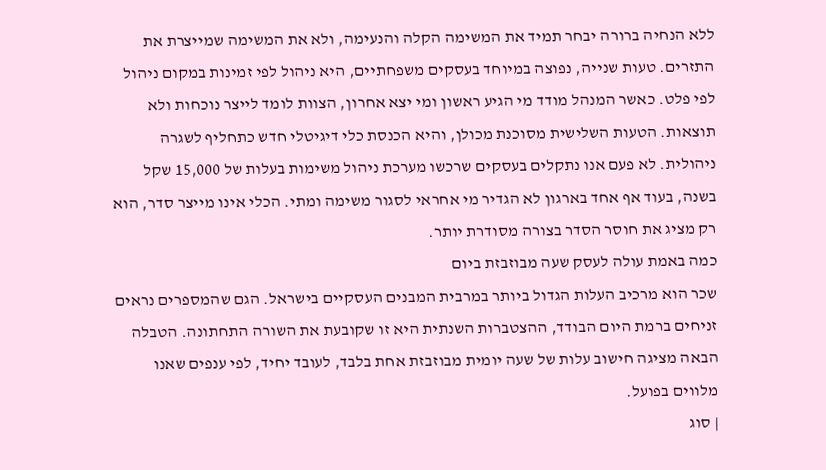ללא הנחיה ברורה יבחר תמיד את המשימה הקלה והנעימה, ולא את המשימה שמייצרת את התזרים. טעות שנייה, נפוצה במיוחד בעסקים משפחתיים, היא ניהול לפי זמינות במקום ניהול לפי פלט. כאשר המנהל מודד מי הגיע ראשון ומי יצא אחרון, הצוות לומד לייצר נוכחות ולא תוצאות. הטעות השלישית מסוכנת מכולן, והיא הכנסת כלי דיגיטלי חדש כתחליף לשגרה ניהולית. לא פעם אנו נתקלים בעסקים שרכשו מערכת ניהול משימות בעלות של 15,000 שקל בשנה, בעוד אף אחד בארגון לא הגדיר מי אחראי לסגור משימה ומתי. הכלי אינו מייצר סדר, הוא רק מציג את חוסר הסדר בצורה מסודרת יותר.
כמה באמת עולה לעסק שעה מבוזבזת ביום
שכר הוא מרכיב העלות הגדול ביותר במרבית המבנים העסקיים בישראל. הגם שהמספרים נראים זניחים ברמת היום הבודד, ההצטברות השנתית היא זו שקובעת את השורה התחתונה. הטבלה הבאה מציגה חישוב עלות של שעה יומית מבוזבזת אחת בלבד, לעובד יחיד, לפי ענפים שאנו מלווים בפועל.
| סוג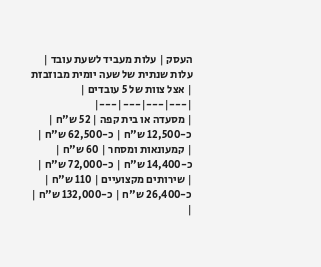העסק | עלות מעביד לשעת עובד | עלות שנתית של שעה יומית מבוזבזת | אצל צוות של 5 עובדים |
|---|---|---|---|
| מסעדה או בית קפה | 52 ש"ח | כ-12,500 ש"ח | כ-62,500 ש"ח |
| קמעונאות ומסחר | 60 ש"ח | כ-14,400 ש"ח | כ-72,000 ש"ח |
| שירותים מקצועיים | 110 ש"ח | כ-26,400 ש"ח | כ-132,000 ש"ח |
|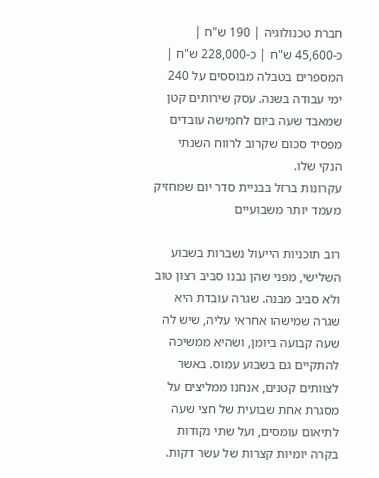חברת טכנולוגיה | 190 ש"ח | כ-45,600 ש"ח | כ-228,000 ש"ח |
המספרים בטבלה מבוססים על 240 ימי עבודה בשנה. עסק שירותים קטן שמאבד שעה ביום לחמישה עובדים מפסיד סכום שקרוב לרווח השנתי הנקי שלו.
עקרונות ברזל בבניית סדר יום שמחזיק מעמד יותר משבועיים

רוב תוכניות הייעול נשברות בשבוע השלישי, מפני שהן נבנו סביב רצון טוב ולא סביב מבנה. שגרה עובדת היא שגרה שמישהו אחראי עליה, שיש לה שעה קבועה ביומן, ושהיא ממשיכה להתקיים גם בשבוע עמוס. באשר לצוותים קטנים, אנחנו ממליצים על מסגרת אחת שבועית של חצי שעה לתיאום עומסים, ועל שתי נקודות בקרה יומיות קצרות של עשר דקות.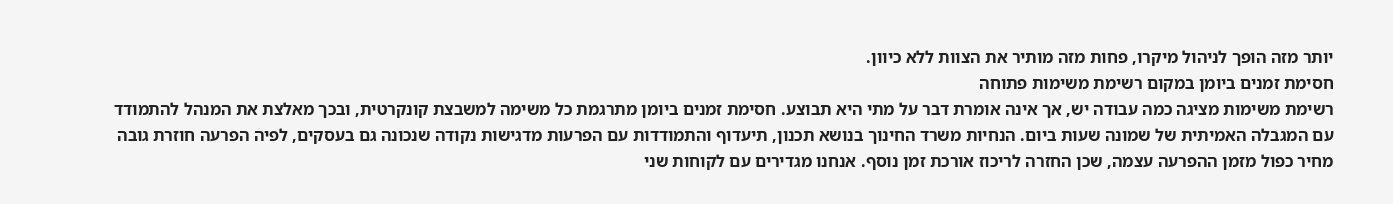יותר מזה הופך לניהול מיקרו, פחות מזה מותיר את הצוות ללא כיוון.
חסימת זמנים ביומן במקום רשימת משימות פתוחה
רשימת משימות מציגה כמה עבודה יש, אך אינה אומרת דבר על מתי היא תבוצע. חסימת זמנים ביומן מתרגמת כל משימה למשבצת קונקרטית, ובכך מאלצת את המנהל להתמודד עם המגבלה האמיתית של שמונה שעות ביום. הנחיות משרד החינוך בנושא תכנון, תיעדוף והתמודדות עם הפרעות מדגישות נקודה שנכונה גם בעסקים, לפיה הפרעה חוזרת גובה מחיר כפול מזמן ההפרעה עצמה, שכן החזרה לריכוז אורכת זמן נוסף. אנחנו מגדירים עם לקוחות שני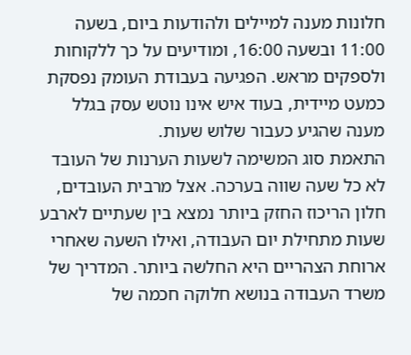חלונות מענה למיילים ולהודעות ביום, בשעה 11:00 ובשעה 16:00, ומודיעים על כך ללקוחות ולספקים מראש. הפגיעה בעבודת העומק נפסקת כמעט מיידית, בעוד איש אינו נוטש עסק בגלל מענה שהגיע כעבור שלוש שעות.
התאמת סוג המשימה לשעות הערנות של העובד
לא כל שעה שווה בערכה. אצל מרבית העובדים, חלון הריכוז החזק ביותר נמצא בין שעתיים לארבע שעות מתחילת יום העבודה, ואילו השעה שאחרי ארוחת הצהריים היא החלשה ביותר. המדריך של משרד העבודה בנושא חלוקה חכמה של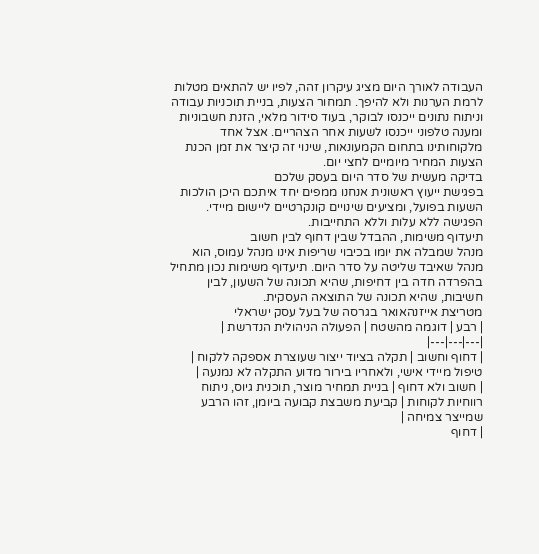העבודה לאורך היום מציג עיקרון זהה, לפיו יש להתאים מטלות לרמת הערנות ולא להיפך. תמחור הצעות, בניית תוכניות עבודה וניתוח נתונים ייכנסו לבוקר, בעוד סידור מלאי, הזנת חשבוניות ומענה טלפוני ייכנסו לשעות אחר הצהריים. אצל אחד מלקוחותינו בתחום הקמעונאות, שינוי זה קיצר את זמן הכנת הצעות המחיר מיומיים לחצי יום.
בדיקה מעשית של סדר היום בעסק שלכם
בפגישת ייעוץ ראשונית אנחנו ממפים יחד איתכם היכן הולכות השעות בפועל, ומציעים שינויים קונקרטיים ליישום מיידי. הפגישה ללא עלות וללא התחייבות.
תיעדוף משימות, ההבדל שבין דחוף לבין חשוב
מנהל שמבלה את יומו בכיבוי שריפות אינו מנהל עמוס, הוא מנהל שאיבד שליטה על סדר היום. תיעדוף משימות נכון מתחיל בהפרדה חדה בין דחיפות, שהיא תכונה של השעון, לבין חשיבות, שהיא תכונה של התוצאה העסקית.
מטריצת אייזנהאואר בגרסה של בעל עסק ישראלי
| רבע | דוגמה מהשטח | הפעולה הניהולית הנדרשת |
|---|---|---|
| דחוף וחשוב | תקלה בציוד ייצור שעוצרת אספקה ללקוח | טיפול מיידי אישי, ולאחריו בירור מדוע התקלה לא נמנעה |
| חשוב ולא דחוף | בניית תמחיר מוצר, תוכנית גיוס, ניתוח רווחיות לקוחות | קביעת משבצת קבועה ביומן, זהו הרבע שמייצר צמיחה |
| דחוף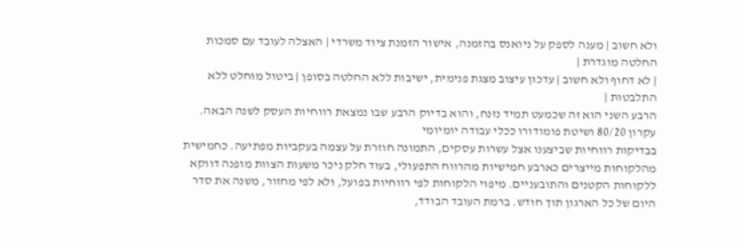ולא חשוב | מענה לספק על ניואנס בהזמנה, אישור הזמנת ציוד משרדי | האצלה לעובד עם סמכות החלטה מוגדרת |
| לא דחוף ולא חשוב | עדכון עיצוב מצגת פנימית, ישיבות ללא החלטה בסופן | ביטול מוחלט ללא התלבטות |
הרבע השני הוא זה שכמעט תמיד נזנח, והוא בדיוק הרבע שבו נמצאת רווחיות העסק לשנה הבאה.
עקרון 80/20 ושיטת פומודורו ככלי עבודה יומיומי
בבדיקות רווחיות שביצענו אצל עשרות עסקים, התמונה חוזרת על עצמה בעקביות מפתיעה. כחמישית מהלקוחות מייצרים כארבע חמישיות מהרווח התפעולי, בעוד חלק ניכר משעות הצוות מופנה דווקא ללקוחות הקטנים והתובעניים. מיפוי הלקוחות לפי רווחיות בפועל, ולא לפי מחזור, משנה את סדר היום של כל הארגון תוך חודש. ברמת העובד הבודד,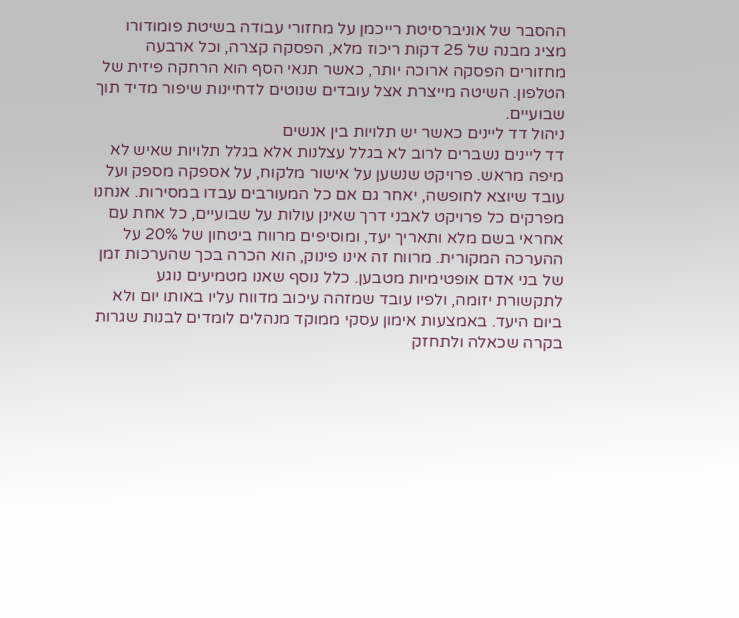ההסבר של אוניברסיטת רייכמן על מחזורי עבודה בשיטת פומודורו מציג מבנה של 25 דקות ריכוז מלא, הפסקה קצרה, וכל ארבעה מחזורים הפסקה ארוכה יותר, כאשר תנאי הסף הוא הרחקה פיזית של הטלפון. השיטה מייצרת אצל עובדים שנוטים לדחיינות שיפור מדיד תוך שבועיים.
ניהול דד ליינים כאשר יש תלויות בין אנשים
דד ליינים נשברים לרוב לא בגלל עצלנות אלא בגלל תלויות שאיש לא מיפה מראש. פרויקט שנשען על אישור מלקוח, על אספקה מספק ועל עובד שיוצא לחופשה, יאחר גם אם כל המעורבים עבדו במסירות. אנחנו מפרקים כל פרויקט לאבני דרך שאינן עולות על שבועיים, כל אחת עם אחראי בשם מלא ותאריך יעד, ומוסיפים מרווח ביטחון של 20% על ההערכה המקורית. מרווח זה אינו פינוק, הוא הכרה בכך שהערכות זמן של בני אדם אופטימיות מטבען. כלל נוסף שאנו מטמיעים נוגע לתקשורת יזומה, ולפיו עובד שמזהה עיכוב מדווח עליו באותו יום ולא ביום היעד. באמצעות אימון עסקי ממוקד מנהלים לומדים לבנות שגרות בקרה שכאלה ולתחזק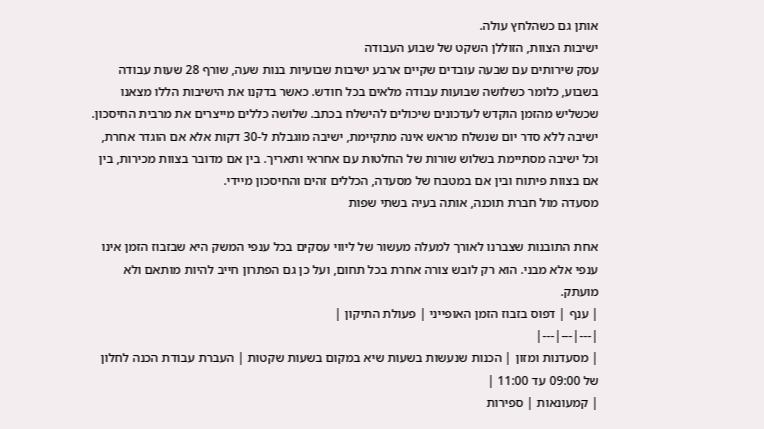אותן גם כשהלחץ עולה.
ישיבות הצוות, הזוללן השקט של שבוע העבודה
עסק שירותים עם שבעה עובדים שקיים ארבע ישיבות שבועיות בנות שעה, שורף 28 שעות עבודה בשבוע, כלומר כשלושה שבועות עבודה מלאים בכל חודש. כאשר בדקנו את הישיבות הללו מצאנו שכשליש מהזמן הוקדש לעדכונים שיכולים להישלח בכתב. שלושה כללים מייצרים את מרבית החיסכון. ישיבה ללא סדר יום שנשלח מראש אינה מתקיימת, ישיבה מוגבלת ל-30 דקות אלא אם הוגדר אחרת, וכל ישיבה מסתיימת בשלוש שורות של החלטות עם אחראי ותאריך. בין אם מדובר בצוות מכירות, בין אם בצוות פיתוח ובין אם במטבח של מסעדה, הכללים זהים והחיסכון מיידי.
מסעדה מול חברת תוכנה, אותה בעיה בשתי שפות

אחת התובנות שצברנו לאורך למעלה מעשור של ליווי עסקים בכל ענפי המשק היא שבזבוז הזמן אינו ענפי אלא מבני. הוא רק לובש צורה אחרת בכל תחום, ועל כן גם הפתרון חייב להיות מותאם ולא מועתק.
| ענף | דפוס בזבוז הזמן האופייני | פעולת התיקון |
|---|---|---|
| מסעדנות ומזון | הכנות שנעשות בשעות שיא במקום בשעות שקטות | העברת עבודת הכנה לחלון של 09:00 עד 11:00 |
| קמעונאות | ספירות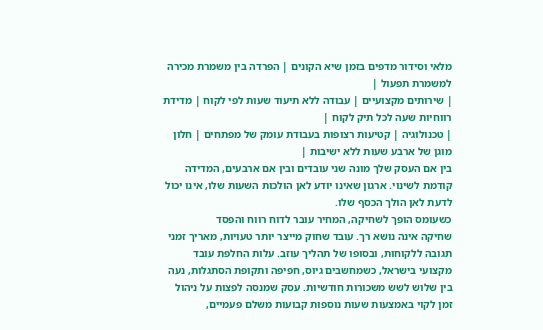מלאי וסידור מדפים בזמן שיא הקונים | הפרדה בין משמרת מכירה למשמרת תפעול |
| שירותים מקצועיים | עבודה ללא תיעוד שעות לפי לקוח | מדידת רווחיות שעה לכל תיק לקוח |
| טכנולוגיה | קטיעות רצופות בעבודת עומק של מפתחים | חלון מוגן של ארבע שעות ללא ישיבות |
בין אם העסק שלך מונה שני עובדים ובין אם ארבעים, המדידה קודמת לשינוי. ארגון שאינו יודע לאן הולכות השעות שלו, אינו יכול לדעת לאן הולך הכסף שלו.
כשעומס הופך לשחיקה, המחיר עובר לדוח רווח והפסד
שחיקה אינה נושא רך. עובד שחוק מייצר יותר טעויות, מאריך זמני תגובה ללקוחות, ובסופו של תהליך עוזב. עלות החלפת עובד מקצועי בישראל, כשמחשבים גיוס, חפיפה ותקופת הסתגלות, נעה בין שלוש לשש משכורות חודשיות. עסק שמנסה לפצות על ניהול זמן לקוי באמצעות שעות נוספות קבועות משלם פעמיים,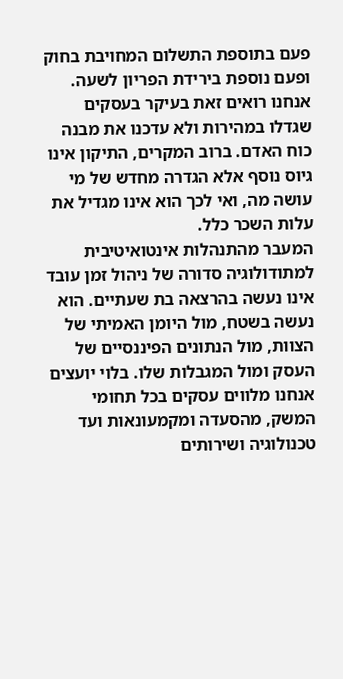פעם בתוספת התשלום המחויבת בחוק ופעם נוספת בירידת הפריון לשעה. אנחנו רואים זאת בעיקר בעסקים שגדלו במהירות ולא עדכנו את מבנה כוח האדם. ברוב המקרים, התיקון אינו גיוס נוסף אלא הגדרה מחדש של מי עושה מה, ואי לכך הוא אינו מגדיל את עלות השכר כלל.
המעבר מהתנהלות אינטואיטיבית למתודולוגיה סדורה של ניהול זמן עובד אינו נעשה בהרצאה בת שעתיים. הוא נעשה בשטח, מול היומן האמיתי של הצוות, מול הנתונים הפיננסיים של העסק ומול המגבלות שלו. בלוי יועצים אנחנו מלווים עסקים בכל תחומי המשק, מהסעדה ומקמעונאות ועד טכנולוגיה ושירותים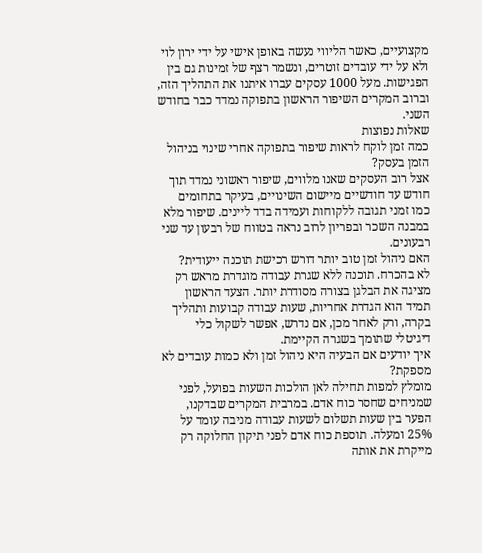מקצועיים, כאשר הליווי נעשה באופן אישי על ידי ירון לוי ולא על ידי עובדים זוטרים, ונשמר רצף של זמינות גם בין הפגישות. מעל 1000 עסקים עברו איתנו את התהליך הזה, וברוב המקרים השיפור הראשון בתפוקה נמדד כבר בחודש השני.
שאלות נפוצות
כמה זמן לוקח לראות שיפור בתפוקה אחרי שינוי בניהול הזמן בעסק?
אצל רוב העסקים שאנו מלווים, שיפור ראשוני נמדד תוך חודש עד חודשיים מיישום השינויים, בעיקר בתחומים כמו זמני תגובה ללקוחות ועמידה בדד ליינים. שיפור מלא במבנה השכר ובפריון לרוב נראה בטווח של רבעון עד שני רבעונים.
האם ניהול זמן טוב יותר דורש רכישת תוכנה ייעודית?
לא בהכרח. תוכנה ללא שגרת עבודה מוגדרת מראש רק מציגה את הבלגן בצורה מסודרת יותר. הצעד הראשון תמיד הוא הגדרת אחריות, שעות עבודה קבועות ותהליך בקרה, ורק לאחר מכן, אם נדרש, אפשר לשקול כלי דיגיטלי שתומך בשגרה הקיימת.
איך יודעים אם הבעיה היא ניהול זמן ולא כמות עובדים לא מספקת?
מומלץ למפות תחילה לאן הולכות השעות בפועל, לפני שמניחים שחסר כוח אדם. במרבית המקרים שבדקנו, הפער בין שעות תשלום לשעות עבודה מניבה עומד על 25% ומעלה. תוספת כוח אדם לפני תיקון החלוקה רק מייקרת את אותה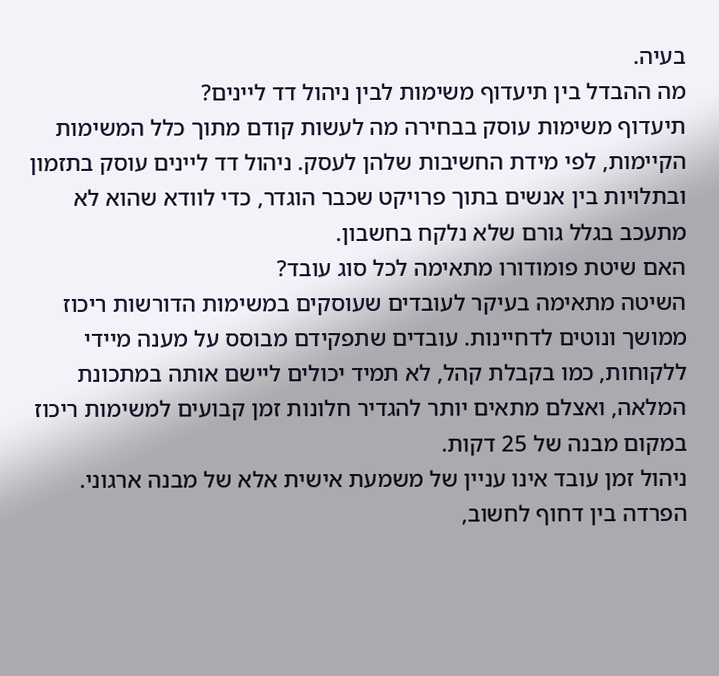בעיה.
מה ההבדל בין תיעדוף משימות לבין ניהול דד ליינים?
תיעדוף משימות עוסק בבחירה מה לעשות קודם מתוך כלל המשימות הקיימות, לפי מידת החשיבות שלהן לעסק. ניהול דד ליינים עוסק בתזמון ובתלויות בין אנשים בתוך פרויקט שכבר הוגדר, כדי לוודא שהוא לא מתעכב בגלל גורם שלא נלקח בחשבון.
האם שיטת פומודורו מתאימה לכל סוג עובד?
השיטה מתאימה בעיקר לעובדים שעוסקים במשימות הדורשות ריכוז ממושך ונוטים לדחיינות. עובדים שתפקידם מבוסס על מענה מיידי ללקוחות, כמו בקבלת קהל, לא תמיד יכולים ליישם אותה במתכונת המלאה, ואצלם מתאים יותר להגדיר חלונות זמן קבועים למשימות ריכוז במקום מבנה של 25 דקות.
ניהול זמן עובד אינו עניין של משמעת אישית אלא של מבנה ארגוני. הפרדה בין דחוף לחשוב,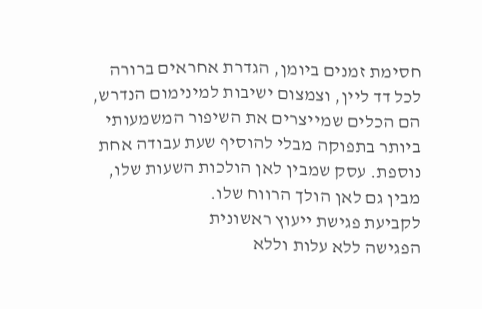חסימת זמנים ביומן, הגדרת אחראים ברורה לכל דד ליין, וצמצום ישיבות למינימום הנדרש, הם הכלים שמייצרים את השיפור המשמעותי ביותר בתפוקה מבלי להוסיף שעת עבודה אחת נוספת. עסק שמבין לאן הולכות השעות שלו, מבין גם לאן הולך הרווח שלו.
לקביעת פגישת ייעוץ ראשונית
הפגישה ללא עלות וללא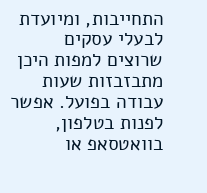התחייבות, ומיועדת לבעלי עסקים שרוצים למפות היכן מתבזבזות שעות עבודה בפועל. אפשר לפנות בטלפון, בוואטסאפ או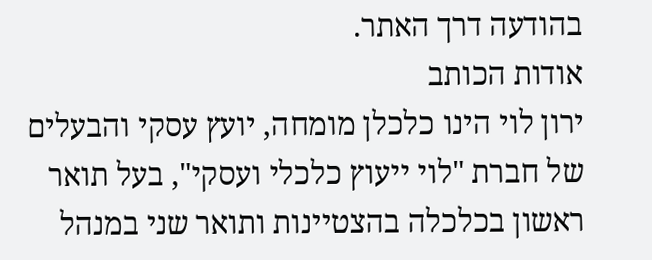בהודעה דרך האתר.
אודות הכותב
ירון לוי הינו כלכלן מומחה, יועץ עסקי והבעלים של חברת "לוי ייעוץ כלכלי ועסקי", בעל תואר ראשון בכלכלה בהצטיינות ותואר שני במנהל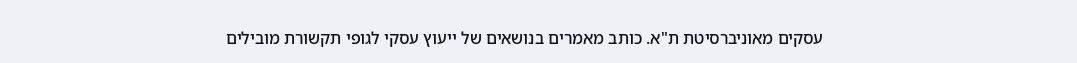עסקים מאוניברסיטת ת"א. כותב מאמרים בנושאים של ייעוץ עסקי לגופי תקשורת מובילים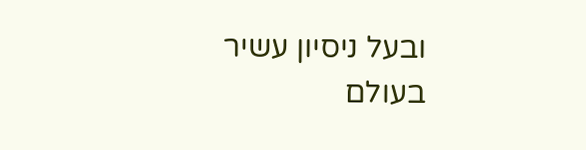ובעל ניסיון עשיר בעולם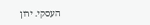העסקי. ירון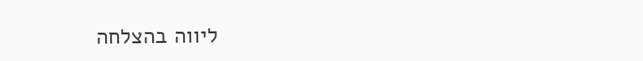ליווה בהצלחה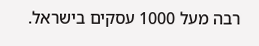רבה מעל 1000 עסקים בישראל.